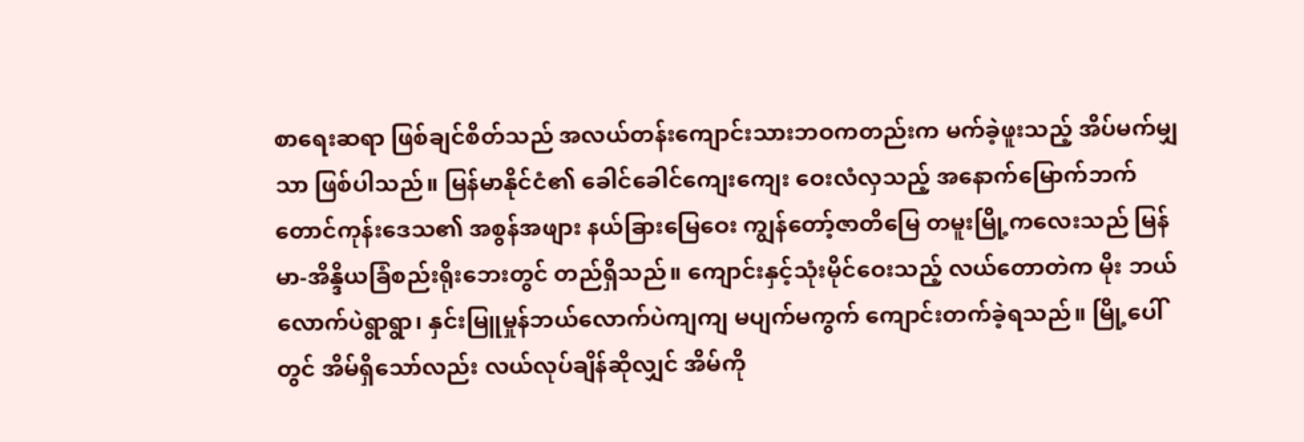စာရေးဆရာ ဖြစ်ချင်စိတ်သည် အလယ်တန်းကျောင်းသားဘဝကတည်းက မက်ခဲ့ဖူးသည့် အိပ်မက်မျှသာ ဖြစ်ပါသည်။ မြန်မာနိုင်ငံ၏ ခေါင်ခေါင်ကျေးကျေး ဝေးလံလှသည့် အနောက်မြောက်ဘက် တောင်ကုန်းဒေသ၏ အစွန်အဖျား နယ်ခြားမြေဝေး ကျွန်တော့်ဇာတိမြေ တမူးမြို့ကလေးသည် မြန်မာ-အိန္ဒိယခြံစည်းရိုးဘေးတွင် တည်ရှိသည်။ ကျောင်းနှင့်သုံးမိုင်ဝေးသည့် လယ်တောတဲက မိုး ဘယ်လောက်ပဲရွာရွာ၊ နှင်းမြူမှုန်ဘယ်လောက်ပဲကျကျ မပျက်မကွက် ကျောင်းတက်ခဲ့ရသည်။ မြို့ပေါ်တွင် အိမ်ရှိသော်လည်း လယ်လုပ်ချိန်ဆိုလျှင် အိမ်ကို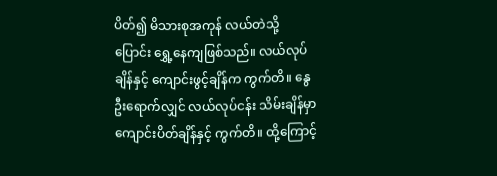ပိတ်၍ မိသားစုအကုန် လယ်တဲသို့ ပြောင်း ရွှေ့နေကျဖြစ်သည်။ လယ်လုပ်ချိန်နှင့် ကျောင်းဖွင့်ချိန်က ကွက်တိ။ နွေဦးရောက်လျှင် လယ်လုပ်ငန်း သိမ်းချိန်မှာ ကျောင်းပိတ်ချိန်နှင့် ကွက်တိ။ ထို့ကြောင့်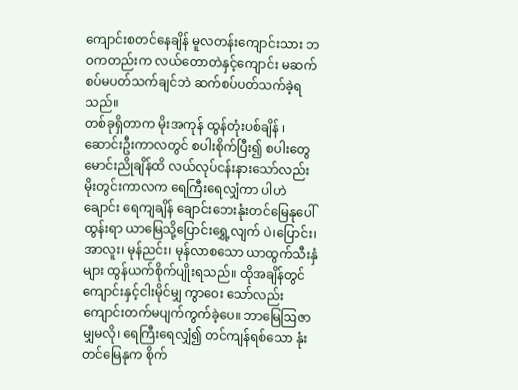ကျောင်းစတင်နေချိန် မူလတန်းကျောင်းသား ဘဝကတည်းက လယ်တောတဲနှင့်ကျောင်း မဆက်စပ်မပတ်သက်ချင်ဘဲ ဆက်စပ်ပတ်သက်ခဲ့ရသည်။
တစ်ခုရှိတာက မိုးအကုန် ထွန်တုံးပစ်ချိန် ၊ ဆောင်းဦးကာလတွင် စပါးစိုက်ပြီး၍ စပါးတွေ မောင်းညိုချိန်ထိ လယ်လုပ်ငန်းနားသော်လည်း မိုးတွင်းကာလက ရေကြီးရေလျှံကာ ပါဟဲချောင်း ရေကျချိန် ချောင်းဘေးနုံးတင်မြေနုပေါ်ထွန်းရာ ယာမြေသို့ပြောင်းရွှေ့လျက် ပဲ၊ပြောင်း၊အာလူး၊ မုန်ညင်း၊ မုန်လာစသော ယာထွက်သီးနှံများ ထွန်ယက်စိုက်ပျိုးရသည်။ ထိုအချိန်တွင် ကျောင်းနှင့်ငါးမိုင်မျှ ကွာဝေး သော်လည်း ကျောင်းတက်မပျက်ကွက်ခဲ့ပေ။ ဘာမြေဩဇာမျှမလို၊ ရေကြီးရေလျှံ၍ တင်ကျန်ရစ်သော နုံးတင်မြေနုက စိုက်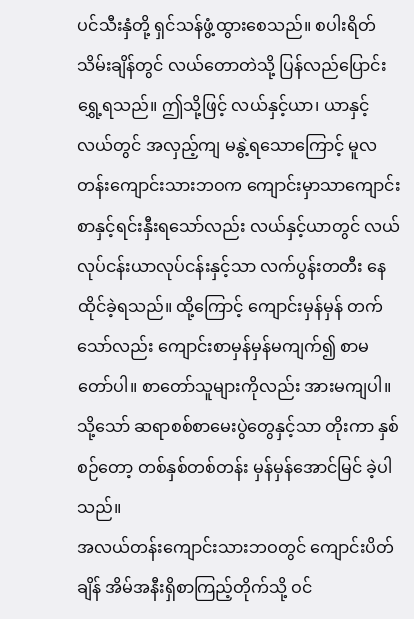ပင်သီးနှံတို့ ရှင်သန်ဖွံ့ထွားစေသည်။ စပါးရိတ်သိမ်းချိန်တွင် လယ်တောတဲသို့ ပြန်လည်ပြောင်းရွှေ့ရသည်။ ဤသို့ဖြင့် လယ်နှင့်ယာ၊ ယာနှင့်လယ်တွင် အလှည့်ကျ မနွဲ့ရသောကြောင့် မူလတန်းကျောင်းသားဘဝက ကျောင်းမှာသာကျောင်းစာနှင့်ရင်းနှီးရသော်လည်း လယ်နှင့်ယာတွင် လယ်လုပ်ငန်းယာလုပ်ငန်းနှင့်သာ လက်ပွန်းတတီး နေထိုင်ခဲ့ရသည်။ ထို့ကြောင့် ကျောင်းမှန်မှန် တက်သော်လည်း ကျောင်းစာမှန်မှန်မကျက်၍ စာမတော်ပါ။ စာတော်သူများကိုလည်း အားမကျပါ။ သို့သော် ဆရာစစ်စာမေးပွဲတွေနှင့်သာ တိုးကာ နှစ်စဉ်တော့ တစ်နှစ်တစ်တန်း မှန်မှန်အောင်မြင် ခဲ့ပါသည်။
အလယ်တန်းကျောင်းသားဘဝတွင် ကျောင်းပိတ်ချိန် အိမ်အနီးရှိစာကြည့်တိုက်သို့ ဝင်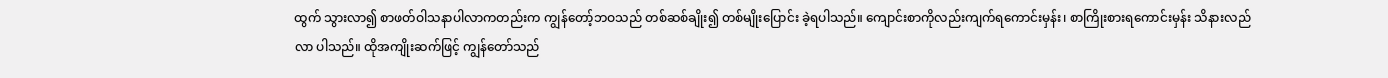ထွက် သွားလာ၍ စာဖတ်ဝါသနာပါလာကတည်းက ကျွန်တော့်ဘဝသည် တစ်ဆစ်ချိုး၍ တစ်မျိုးပြောင်း ခဲ့ရပါသည်။ ကျောင်းစာကိုလည်းကျက်ရကောင်းမှန်း၊ စာကြိုးစားရကောင်းမှန်း သိနားလည်လာ ပါသည်။ ထိုအကျိုးဆက်ဖြင့် ကျွန်တော်သည်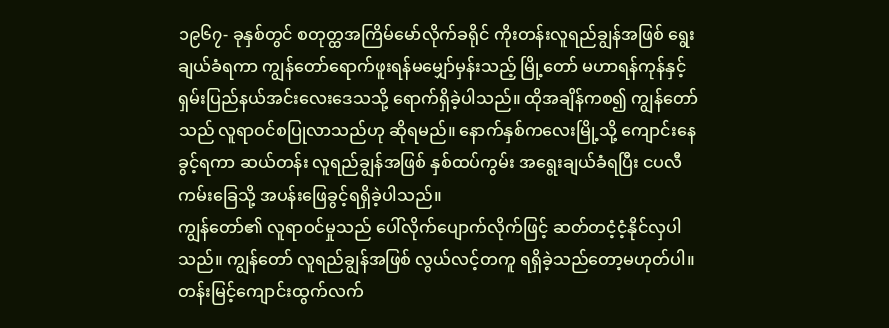၁၉၆၇- ခုနှစ်တွင် စတုတ္ထအကြိမ်မော်လိုက်ခရိုင် ကိုးတန်းလူရည်ချွန်အဖြစ် ရွေးချယ်ခံရကာ ကျွန်တော်ရောက်ဖူးရန်မမျှော်မှန်းသည့် မြို့တော် မဟာရန်ကုန်နှင့် ရှမ်းပြည်နယ်အင်းလေးဒေသသို့ ရောက်ရှိခဲ့ပါသည်။ ထိုအချိန်ကစ၍ ကျွန်တော်သည် လူရာဝင်စပြုလာသည်ဟု ဆိုရမည်။ နောက်နှစ်ကလေးမြို့သို့ ကျောင်းနေခွင့်ရကာ ဆယ်တန်း လူရည်ချွန်အဖြစ် နှစ်ထပ်ကွမ်း အရွေးချယ်ခံရပြီး ငပလီကမ်းခြေသို့ အပန်းဖြေခွင့်ရရှိခဲ့ပါသည်။
ကျွန်တော်၏ လူရာဝင်မှုသည် ပေါ်လိုက်ပျောက်လိုက်ဖြင့် ဆတ်တငံ့ငံ့နိုင်လှပါသည်။ ကျွန်တော် လူရည်ချွန်အဖြစ် လွယ်လင့်တကူ ရရှိခဲ့သည်တော့မဟုတ်ပါ။ တန်းမြင့်ကျောင်းထွက်လက်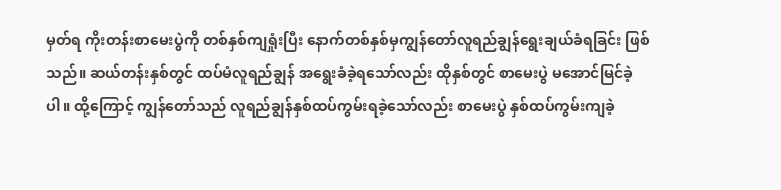မှတ်ရ ကိုးတန်းစာမေးပွဲကို တစ်နှစ်ကျရှုံးပြီး နောက်တစ်နှစ်မှကျွန်တော်လူရည်ချွန်ရွေးချယ်ခံရခြင်း ဖြစ်သည်။ ဆယ်တန်းနှစ်တွင် ထပ်မံလူရည်ချွန် အရွေးခံခဲ့ရသော်လည်း ထိုနှစ်တွင် စာမေးပွဲ မအောင်မြင်ခဲ့ပါ။ ထို့ကြောင့် ကျွန်တော်သည် လူရည်ချွန်နှစ်ထပ်ကွမ်းရခဲ့သော်လည်း စာမေးပွဲ နှစ်ထပ်ကွမ်းကျခဲ့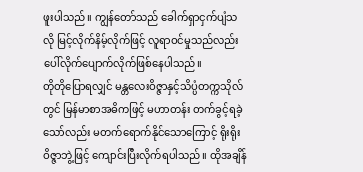ဖူးပါသည်။ ကျွန်တော်သည် ခေါက်ရှာငှက်ပျံသလို မြင့်လိုက်နိမ့်လိုက်ဖြင့် လူရာဝင်မှုသည်လည်း ပေါ်လိုက်ပျောက်လိုက်ဖြစ်နေပါသည်။
တိုတိုပြောရလျှင် မန္တလေးဝိဇ္ဇာနှင့်သိပ္ပံတက္ကသိုလ် တွင် မြန်မာစာအဓိကဖြင့် မဟာတန်း တက်ခွင့်ရခဲ့သော်လည်း မတက်ရောက်နိုင်သောကြောင့် ရိုးရိုးဝိဇ္ဇာဘွဲ့ဖြင့် ကျောင်းပြီးလိုက်ရပါသည်။ ထိုအချိန်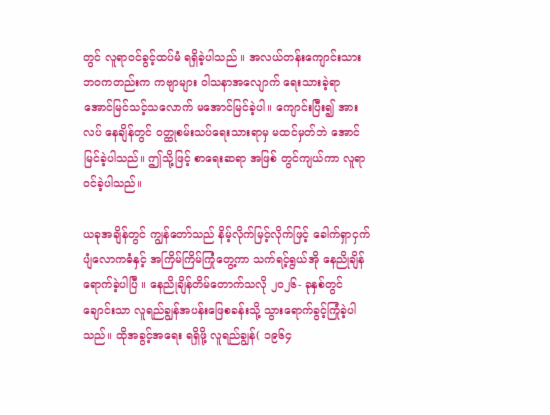တွင် လူရာဝင်ခွင့်ထပ်မံ ရရှိခဲ့ပါသည် ။ အလယ်တန်းကျောင်းသားဘဝကတည်းက ကဗျာများ ဝါသနာအလျောက် ရေးသားခဲ့ရာ အောင်မြင်သင့်သလောက် မအောင်မြင်ခဲ့ပါ။ ကျောင်းပြီး၍ အားလပ် နေချိန်တွင် ဝတ္ထုစမ်းသပ်ရေးသားရာမှ မထင်မှတ်ဘဲ အောင်မြင်ခဲ့ပါသည်။ ဤသို့ဖြင့် စာရေးဆရာ အဖြစ် တွင်ကျယ်ကာ လူရာဝင်ခဲ့ပါသည်။

ယခုအချိန်တွင် ကျွန်တော်သည် နိမ့်လိုက်မြင့်လိုက်ဖြင့် ခေါက်ရှာငှက်ပျံလောကဓံနှင့် အကြိမ်ကြိမ်ကြုံတွေ့ကာ သက်ရင့်ရွယ်အို နေညိုချိန်ရောက်ခဲ့ပါပြီ ။ နေညိုချိန်တိမ်တောက်သလို ၂၀၂၆- ခုနှစ်တွင်ချောင်းသာ လူရည်ချွန်အပန်းဖြေစခန်းသို့ သွားရောက်ခွင့်ကြုံခဲ့ပါသည်။ ထိုအခွင့်အရေး ရရှိဖို့ လူရည်ချွန်( ၁၉၆၄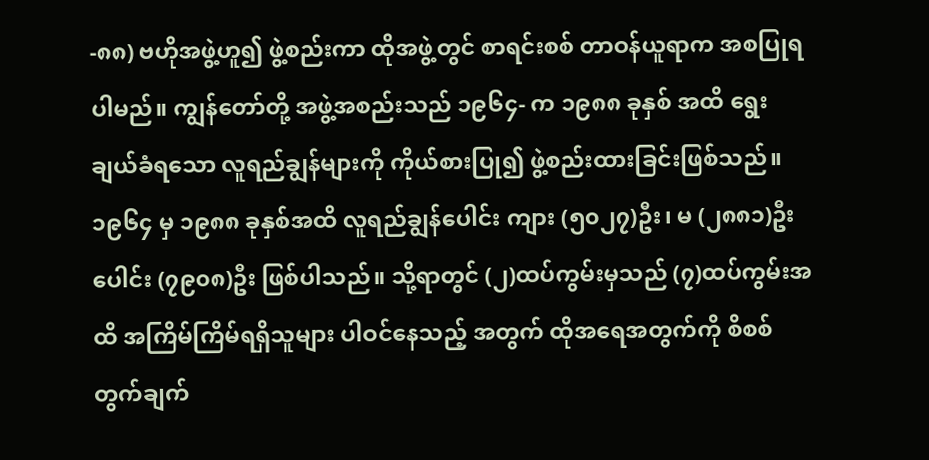-၈၈) ဗဟိုအဖွဲ့ဟူ၍ ဖွဲ့စည်းကာ ထိုအဖွဲ့တွင် စာရင်းစစ် တာဝန်ယူရာက အစပြုရပါမည်။ ကျွန်တော်တို့ အဖွဲ့အစည်းသည် ၁၉၆၄- က ၁၉၈၈ ခုနှစ် အထိ ရွေးချယ်ခံရသော လူရည်ချွန်များကို ကိုယ်စားပြု၍ ဖွဲ့စည်းထားခြင်းဖြစ်သည်။
၁၉၆၄ မှ ၁၉၈၈ ခုနှစ်အထိ လူရည်ချွန်ပေါင်း ကျား (၅၀၂၇)ဦး၊ မ (၂၈၈၁)ဦး ပေါင်း (၇၉၀၈)ဦး ဖြစ်ပါသည်။ သို့ရာတွင် (၂)ထပ်ကွမ်းမှသည် (၇)ထပ်ကွမ်းအထိ အကြိမ်ကြိမ်ရရှိသူများ ပါဝင်နေသည့် အတွက် ထိုအရေအတွက်ကို စိစစ်တွက်ချက်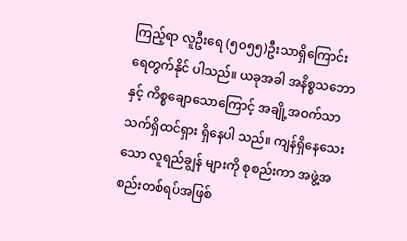ကြည့်ရာ လူဦးရေ (၅၀၅၅)ဦးသာရှိကြောင်း ရေတွက်နိုင် ပါသည်။ ယခုအခါ အနိစ္စသဘောနှင့် ကိစ္စချောသောကြောင့် အချို့အဝက်သာ သက်ရှိထင်ရှား ရှိနေပါ သည်။ ကျန်ရှိနေသေးသော လူရည်ချွန် များကို စုစည်းကာ အဖွဲ့အစည်းတစ်ရပ်အဖြစ်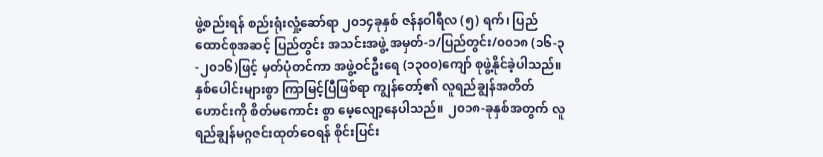ဖွဲ့စည်းရန် စည်းရုံးလှုံ့ဆော်ရာ ၂၀၁၄ခုနှစ် ဇန်နဝါရီလ (၅) ရက်၊ ပြည်ထောင်စုအဆင့် ပြည်တွင်း အသင်းအဖွဲ့ အမှတ်-၁/ပြည်တွင်း/၀၀၁၈ (၁၆-၃-၂၀၁၆)ဖြင့် မှတ်ပုံတင်ကာ အဖွဲ့ဝင်ဦးရေ (၁၃၀၀)ကျော် စုဖွဲ့နိုင်ခဲ့ပါသည်။
နှစ်ပေါင်းများစွာ ကြာမြင့်ပြီဖြစ်ရာ ကျွန်တော့်၏ လူရည်ချွန်အတိတ်ဟောင်းကို စိတ်မကောင်း စွာ မေ့လျော့နေပါသည်။ ၂၀၁၈-ခုနှစ်အတွက် လူရည်ချွန်မဂ္ဂဇင်းထုတ်ဝေရန် စိုင်းပြင်း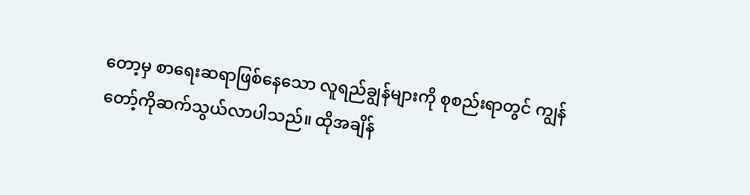တော့မှ စာရေးဆရာဖြစ်နေသော လူရည်ချွန်များကို စုစည်းရာတွင် ကျွန်တော့်ကိုဆက်သွယ်လာပါသည်။ ထိုအချိန်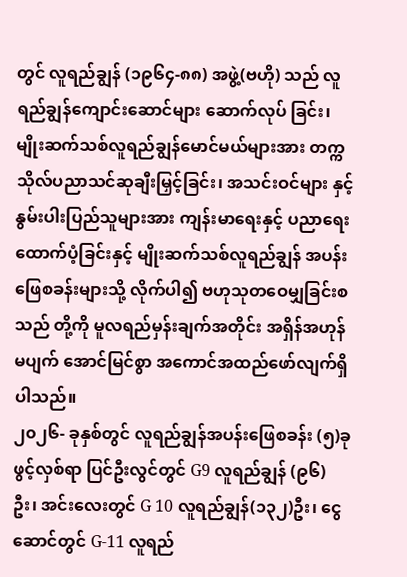တွင် လူရည်ချွန် (၁၉၆၄-၈၈) အဖွဲ့(ဗဟို) သည် လူရည်ချွန်ကျောင်းဆောင်များ ဆောက်လုပ် ခြင်း၊ မျိုးဆက်သစ်လူရည်ချွန်မောင်မယ်များအား တက္ကသိုလ်ပညာသင်ဆုချီးမြှင့်ခြင်း၊ အသင်းဝင်များ နှင့် နွမ်းပါးပြည်သူများအား ကျန်းမာရေးနှင့် ပညာရေးထောက်ပံ့ခြင်းနှင့် မျိုးဆက်သစ်လူရည်ချွန် အပန်းဖြေစခန်းများသို့ လိုက်ပါ၍ ဗဟုသုတဝေမျှခြင်းစသည် တို့ကို မူလရည်မှန်းချက်အတိုင်း အရှိန်အဟုန်မပျက် အောင်မြင်စွာ အကောင်အထည်ဖော်လျက်ရှိပါသည်။
၂၀၂၆- ခုနှစ်တွင် လူရည်ချွန်အပန်းဖြေစခန်း (၅)ခု ဖွင့်လှစ်ရာ ပြင်ဦးလွင်တွင် G9 လူရည်ချွန် (၉၆) ဦး၊ အင်းလေးတွင် G 10 လူရည်ချွန်(၁၃၂)ဦး၊ ငွေဆောင်တွင် G-11 လူရည်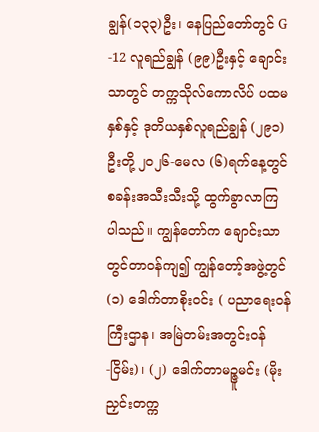ချွန်(၁၃၃)ဦး၊ နေပြည်တော်တွင် G -12 လူရည်ချွန် (၉၉)ဦးနှင့် ချောင်းသာတွင် တက္ကသိုလ်ကောလိပ် ပထမနှစ်နှင့် ဒုတိယနှစ်လူရည်ချွန် (၂၉၁)ဦးတို့ ၂၀၂၆-မေလ (၆)ရက်နေ့တွင် စခန်းအသီးသီးသို့ ထွက်ခွာလာကြ ပါသည်။ ကျွန်တော်က ချောင်းသာတွင်တာဝန်ကျ၍ ကျွန်တော့်အဖွဲ့တွင် (၁) ဒေါက်တာစိုးဝင်း ( ပညာရေးဝန်ကြီးဌာန၊ အမြဲတမ်းအတွင်းဝန် -ငြိမ်း)၊ (၂) ဒေါက်တာမဉ္ဇူမင်း (မိုးညှင်းတက္က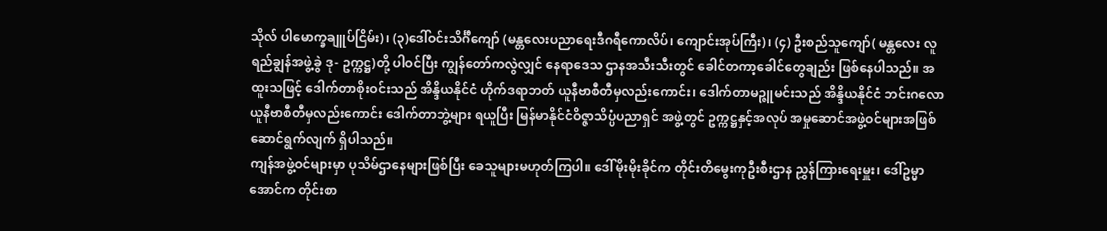သိုလ် ပါမောက္ခချူပ်ငြိမ်း)၊ (၃)ဒေါ်ဝင်းသိင်္ဂီကျော် (မန္တလေးပညာရေးဒီဂရီကောလိပ်၊ ကျောင်းအုပ်ကြီး)၊ (၄) ဦးစည်သူကျော်( မန္တလေး လူရည်ချွန်အဖွဲ့ခွဲ ဒု- ဥက္ကဋ္ဌ)တို့ ပါဝင်ပြီး ကျွန်တော်ကလွဲလျှင် နေရာဒေသ ဌာနအသီးသီးတွင် ခေါင်တကာ့ခေါင်တွေချည်း ဖြစ်နေပါသည်။ အထူးသဖြင့် ဒေါက်တာစိုးဝင်းသည် အိန္ဒိယနိုင်ငံ ဟိုက်ဒရာဘတ် ယူနီဗာစီတီမှလည်းကောင်း၊ ဒေါက်တာမဉ္ဇူမင်းသည် အိန္ဒိယနိုင်ငံ ဘင်းဂလောယူနီဗာစီတီမှလည်းကောင်း ဒေါက်တာဘွဲ့များ ရယူပြီး မြန်မာနိုင်ငံဝိဇ္ဇာသိပ္ပံပညာရှင် အဖွဲ့တွင် ဥက္ကဋ္ဌနှင့်အလုပ် အမှုဆောင်အဖွဲ့ဝင်များအဖြစ် ဆောင်ရွက်လျက် ရှိပါသည်။
ကျန်အဖွဲ့ဝင်များမှာ ပုသိမ်ဌာနေများဖြစ်ပြီး ခေသူများမဟုတ်ကြပါ။ ဒေါ်မိုးမိုးခိုင်က တိုင်းတိမွေးကုဦးစီးဌာန ညွှန်ကြားရေးမှူး၊ ဒေါ်ဥမ္မာအောင်က တိုင်းစာ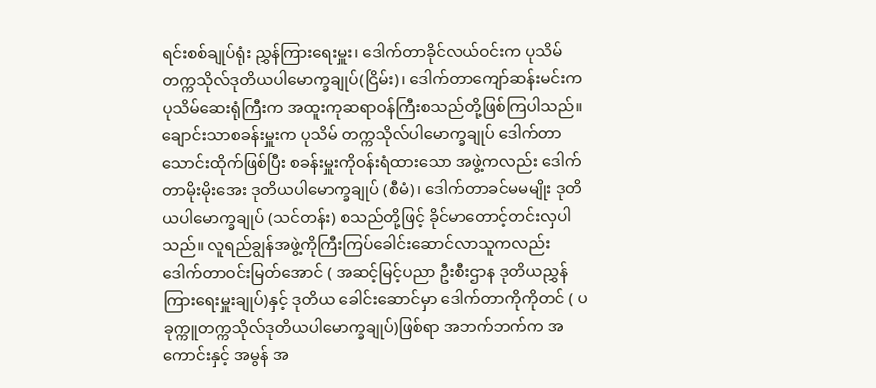ရင်းစစ်ချုပ်ရုံး ညွှန်ကြားရေးမှူး၊ ဒေါက်တာခိုင်လယ်ဝင်းက ပုသိမ်တက္ကသိုလ်ဒုတိယပါမောက္ခချုပ်(ငြိမ်း)၊ ဒေါက်တာကျော်ဆန်းမင်းက ပုသိမ်ဆေးရုံကြီးက အထူးကုဆရာဝန်ကြီးစသည်တို့ဖြစ်ကြပါသည်။ ချောင်းသာစခန်းမှူးက ပုသိမ် တက္ကသိုလ်ပါမောက္ခချုပ် ဒေါက်တာသောင်းထိုက်ဖြစ်ပြီး စခန်းမှူးကိုဝန်းရံထားသော အဖွဲ့ကလည်း ဒေါက်တာမိုးမိုးအေး ဒုတိယပါမောက္ခချုပ် (စီမံ)၊ ဒေါက်တာခင်မမမျိုး ဒုတိယပါမောက္ခချုပ် (သင်တန်း) စသည်တို့ဖြင့် ခိုင်မာတောင့်တင်းလှပါသည်။ လူရည်ချွန်အဖွဲ့ကိုကြီးကြပ်ခေါင်းဆောင်လာသူကလည်း ဒေါက်တာဝင်းမြတ်အောင် ( အဆင့်မြင့်ပညာ ဦးစီးဌာန ဒုတိယညွှန်ကြားရေးမှူးချုပ်)နှင့် ဒုတိယ ခေါင်းဆောင်မှာ ဒေါက်တာကိုကိုတင် ( ပခုက္ကူတက္ကသိုလ်ဒုတိယပါမောက္ခချုပ်)ဖြစ်ရာ အဘက်ဘက်က အကောင်းနှင့် အမွန် အ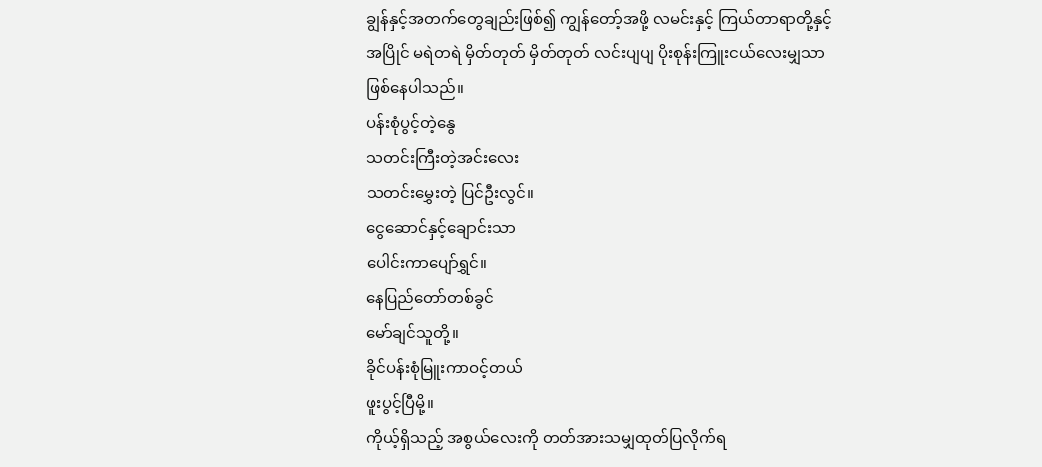ချွန်နှင့်အတက်တွေချည်းဖြစ်၍ ကျွန်တော့်အဖို့ လမင်းနှင့် ကြယ်တာရာတို့နှင့် အပြိုင် မရဲတရဲ မှိတ်တုတ် မှိတ်တုတ် လင်းပျပျ ပိုးစုန်းကြူးငယ်လေးမျှသာဖြစ်နေပါသည်။
ပန်းစုံပွင့်တဲ့နွေ
သတင်းကြီးတဲ့အင်းလေး
သတင်းမွှေးတဲ့ ပြင်ဦးလွင်။
ငွေဆောင်နှင့်ချောင်းသာ
ပေါင်းကာပျော်ရွှင်။
နေပြည်တော်တစ်ခွင်
မော်ချင်သူတို့။
ခိုင်ပန်းစုံမြူးကာဝင့်တယ်
ဖူးပွင့်ပြီမို့။
ကိုယ့်ရှိသည့် အစွယ်လေးကို တတ်အားသမျှထုတ်ပြလိုက်ရ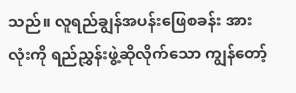သည်။ လူရည်ချွန်အပန်းဖြေစခန်း အားလုံးကို ရည်ညွှန်းဖွဲ့ဆိုလိုက်သော ကျွန်တော့်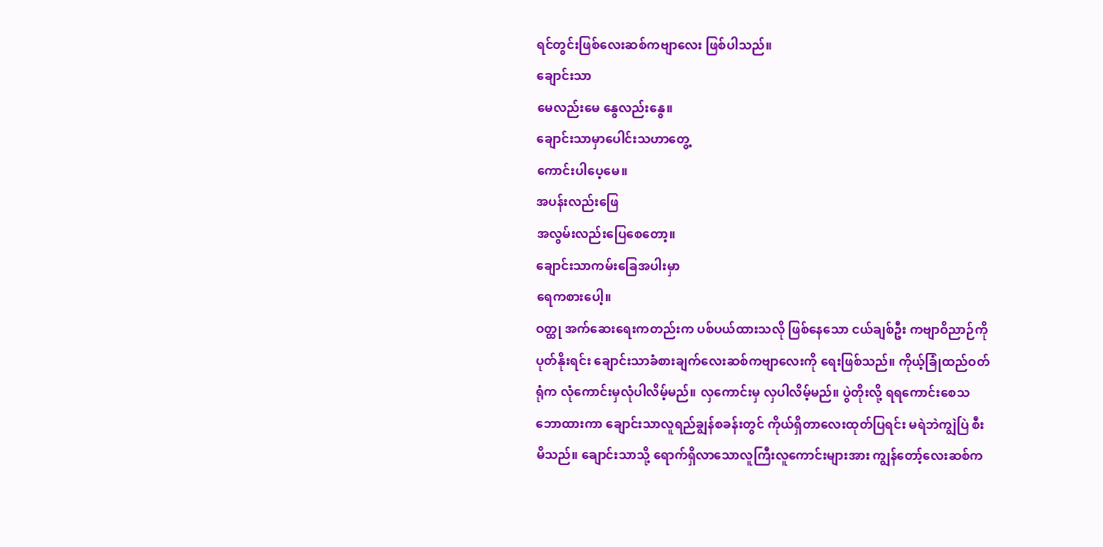ရင်တွင်းဖြစ်လေးဆစ်ကဗျာလေး ဖြစ်ပါသည်။
ချောင်းသာ
မေလည်းမေ နွေလည်းနွေ။
ချောင်းသာမှာပေါင်းသဟာတွေ့
ကောင်းပါပေ့မေ။
အပန်းလည်းဖြေ
အလွမ်းလည်းပြေစေတော့။
ချောင်းသာကမ်းခြေအပါးမှာ
ရေကစားပေါ့။
ဝတ္ထု အက်ဆေးရေးကတည်းက ပစ်ပယ်ထားသလို ဖြစ်နေသော ငယ်ချစ်ဦး ကဗျာဝိညာဉ်ကို ပုတ်နိုးရင်း ချောင်းသာခံစားချက်လေးဆစ်ကဗျာလေးကို ရေးဖြစ်သည်။ ကိုယ့်ခြုံထည်ဝတ်ရုံက လုံကောင်းမှလုံပါလိမ့်မည်။ လှကောင်းမှ လှပါလိမ့်မည်။ ပွဲတိုးလို့ ရရကောင်းစေသဘောထားကာ ချောင်းသာလူရည်ချွန်စခန်းတွင် ကိုယ်ရှိတာလေးထုတ်ပြရင်း မရဲဘဲကျွဲပြဲ စီးမိသည်။ ချောင်းသာသို့ ရောက်ရှိလာသောလူကြီးလူကောင်းများအား ကျွန်တော့်လေးဆစ်က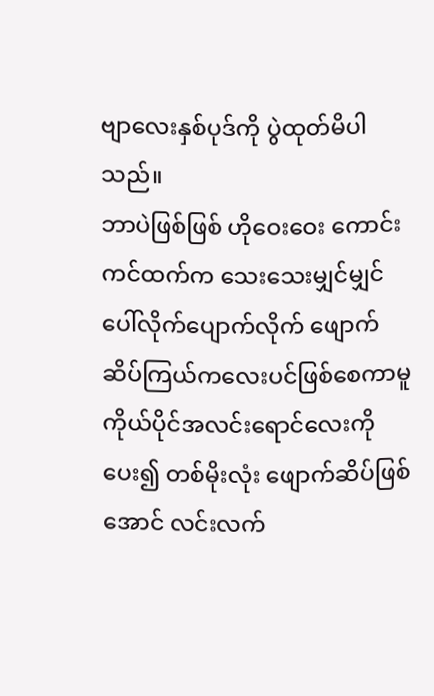ဗျာလေးနှစ်ပုဒ်ကို ပွဲထုတ်မိပါ သည်။
ဘာပဲဖြစ်ဖြစ် ဟိုဝေးဝေး ကောင်းကင်ထက်က သေးသေးမျှင်မျှင် ပေါ်လိုက်ပျောက်လိုက် ဖျောက်ဆိပ်ကြယ်ကလေးပင်ဖြစ်စေကာမူ ကိုယ်ပိုင်အလင်းရောင်လေးကို ပေး၍ တစ်မိုးလုံး ဖျောက်ဆိပ်ဖြစ်အောင် လင်းလက်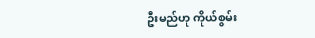ဦးမည်ဟု ကိုယ်စွမ်း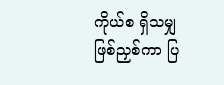ကိုယ်စ ရှိသမျှ ဖြစ်ညှစ်ကာ ပြ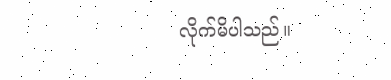လိုက်မိပါသည်။